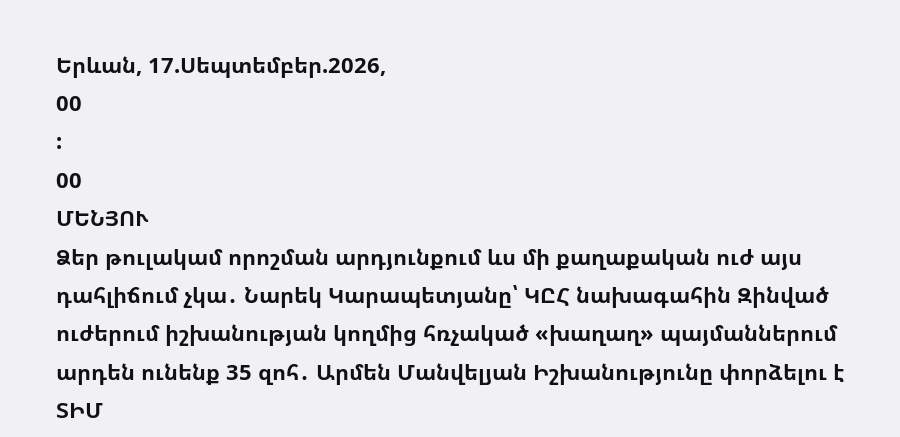Երևան, 17.Սեպտեմբեր.2026,
00
:
00
ՄԵՆՅՈՒ
Ձեր թուլակամ որոշման արդյունքում ևս մի քաղաքական ուժ այս դահլիճում չկա․ Նարեկ Կարապետյանը՝ ԿԸՀ նախագահին Զինված ուժերում իշխանության կողմից հռչակած «խաղաղ» պայմաններում արդեն ունենք 35 զոհ․ Արմեն Մանվելյան Իշխանությունը փորձելու է ՏԻՄ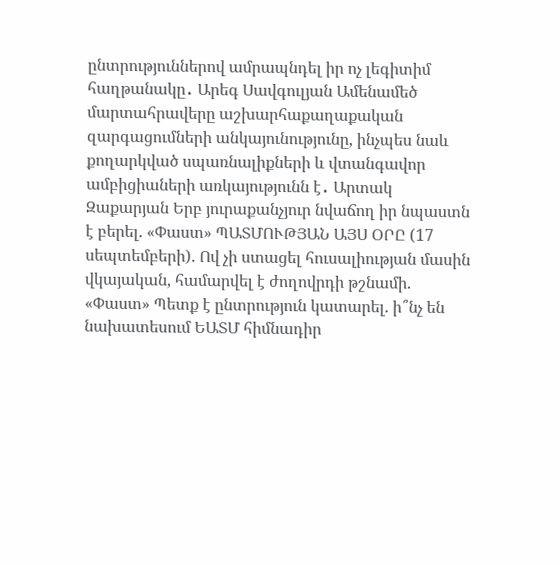ընտրություններով ամրապնդել իր ոչ լեգիտիմ հաղթանակը․ Արեգ Սավգուլյան Ամենամեծ մարտահրավերը աշխարհաքաղաքական զարգացումների անկայունությունը, ինչպես նաև քողարկված սպառնալիքների և վտանգավոր ամբիցիաների առկայությունն է․ Արտակ Զաքարյան Երբ յուրաքանչյուր նվաճող իր նպաստն է բերել. «Փաստ» ՊԱՏՄՈՒԹՅԱՆ ԱՅՍ ՕՐԸ (17 սեպտեմբերի). Ով չի ստացել հուսալիության մասին վկայական, համարվել է ժողովրդի թշնամի. «Փաստ» Պետք է ընտրություն կատարել. ի՞նչ են նախատեսում ԵԱՏՄ հիմնադիր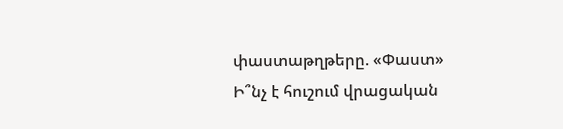փաստաթղթերը. «Փաստ» Ի՞նչ է հուշում վրացական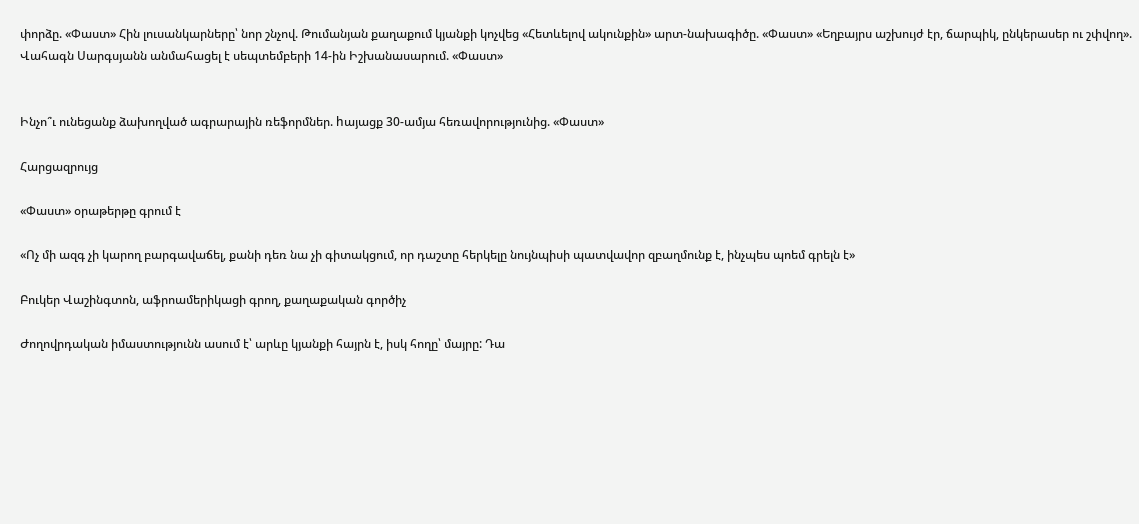փորձը. «Փաստ» Հին լուսանկարները՝ նոր շնչով. Թումանյան քաղաքում կյանքի կոչվեց «Հետևելով ակունքին» արտ-նախագիծը. «Փաստ» «Եղբայրս աշխույժ էր, ճարպիկ, ընկերասեր ու շփվող». Վահագն Սարգսյանն անմահացել է սեպտեմբերի 14-ին Իշխանասարում. «Փաստ»


Ինչո՞ւ ունեցանք ձախողված ագրարային ռեֆորմներ. hայացք 30-ամյա հեռավորությունից. «Փաստ»

Հարցազրույց

«Փաստ» օրաթերթը գրում է

«Ոչ մի ազգ չի կարող բարգավաճել, քանի դեռ նա չի գիտակցում, որ դաշտը հերկելը նույնպիսի պատվավոր զբաղմունք է, ինչպես պոեմ գրելն է»

Բուկեր Վաշինգտոն, աֆրոամերիկացի գրող, քաղաքական գործիչ

Ժողովրդական իմաստությունն ասում է՝ արևը կյանքի հայրն է, իսկ հողը՝ մայրը: Դա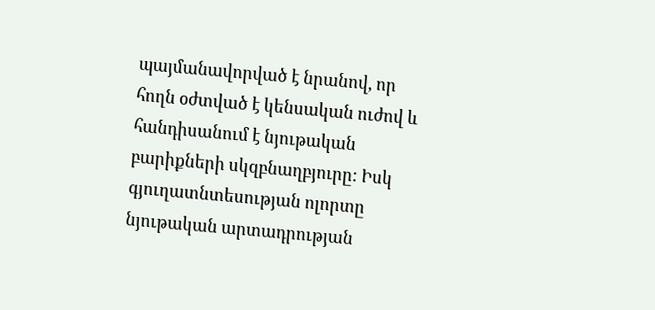պայմանավորված է նրանով, որ հողն օժտված է կենսական ուժով և հանդիսանում է նյութական բարիքների սկզբնաղբյուրը: Իսկ գյուղատնտեսության ոլորտը նյութական արտադրության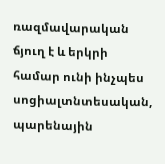ռազմավարական ճյուղ է և երկրի համար ունի ինչպես սոցիալտնտեսական, պարենային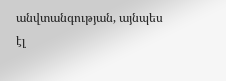անվտանգության, այնպես էլ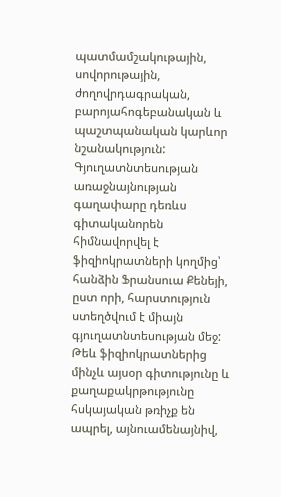պատմամշակութային, սովորութային, ժողովրդագրական, բարոյահոգեբանական և պաշտպանական կարևոր նշանակություն: Գյուղատնտեսության առաջնայնության գաղափարը դեռևս գիտականորեն հիմնավորվել է ֆիզիոկրատների կողմից՝ հանձին Ֆրանսուա Քենեյի, ըստ որի, հարստություն ստեղծվում է միայն գյուղատնտեսության մեջ: Թեև ֆիզիոկրատներից մինչև այսօր գիտությունը և քաղաքակրթությունը հսկայական թռիչք են ապրել, այնուամենայնիվ,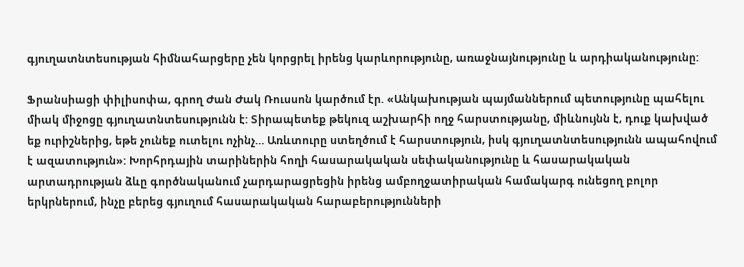գյուղատնտեսության հիմնահարցերը չեն կորցրել իրենց կարևորությունը, առաջնայնությունը և արդիականությունը:

Ֆրանսիացի փիլիսոփա, գրող Ժան Ժակ Ռուսսոն կարծում էր. «Անկախության պայմաններում պետությունը պահելու միակ միջոցը գյուղատնտեսությունն է: Տիրապետեք թեկուզ աշխարհի ողջ հարստությանը, միևնույնն է, դուք կախված եք ուրիշներից, եթե չունեք ուտելու ոչինչ… Առևտուրը ստեղծում է հարստություն, իսկ գյուղատնտեսությունն ապահովում է ազատություն»: Խորհրդային տարիներին հողի հասարակական սեփականությունը և հասարակական արտադրության ձևը գործնականում չարդարացրեցին իրենց ամբողջատիրական համակարգ ունեցող բոլոր երկրներում, ինչը բերեց գյուղում հասարակական հարաբերությունների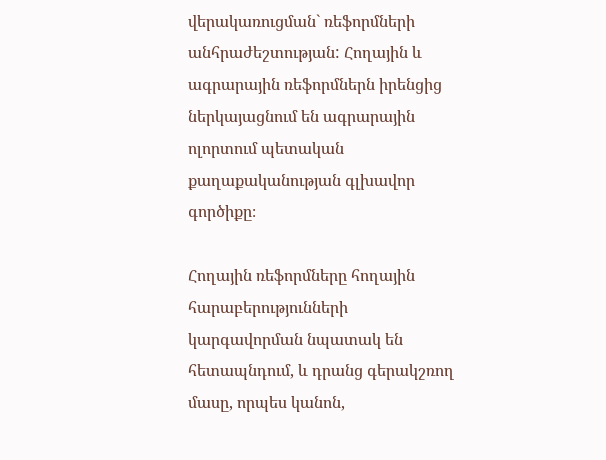վերակառուցման` ռեֆորմների անհրաժեշտության: Հողային և ագրարային ռեֆորմներն իրենցից ներկայացնում են ագրարային ոլորտում պետական քաղաքականության գլխավոր գործիքը։

Հողային ռեֆորմները հողային հարաբերությունների կարգավորման նպատակ են հետապնդում, և դրանց գերակշռող մասը, որպես կանոն,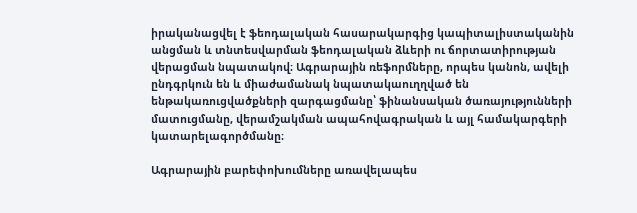իրականացվել է ֆեոդալական հասարակարգից կապիտալիստականին անցման և տնտեսվարման ֆեոդալական ձևերի ու ճորտատիրության վերացման նպատակով։ Ագրարային ռեֆորմները, որպես կանոն, ավելի ընդգրկուն են և միաժամանակ նպատակաուղղված են ենթակառուցվածքների զարգացմանը՝ ֆինանսական ծառայությունների մատուցմանը, վերամշակման ապահովագրական և այլ համակարգերի կատարելագործմանը։

Ագրարային բարեփոխումները առավելապես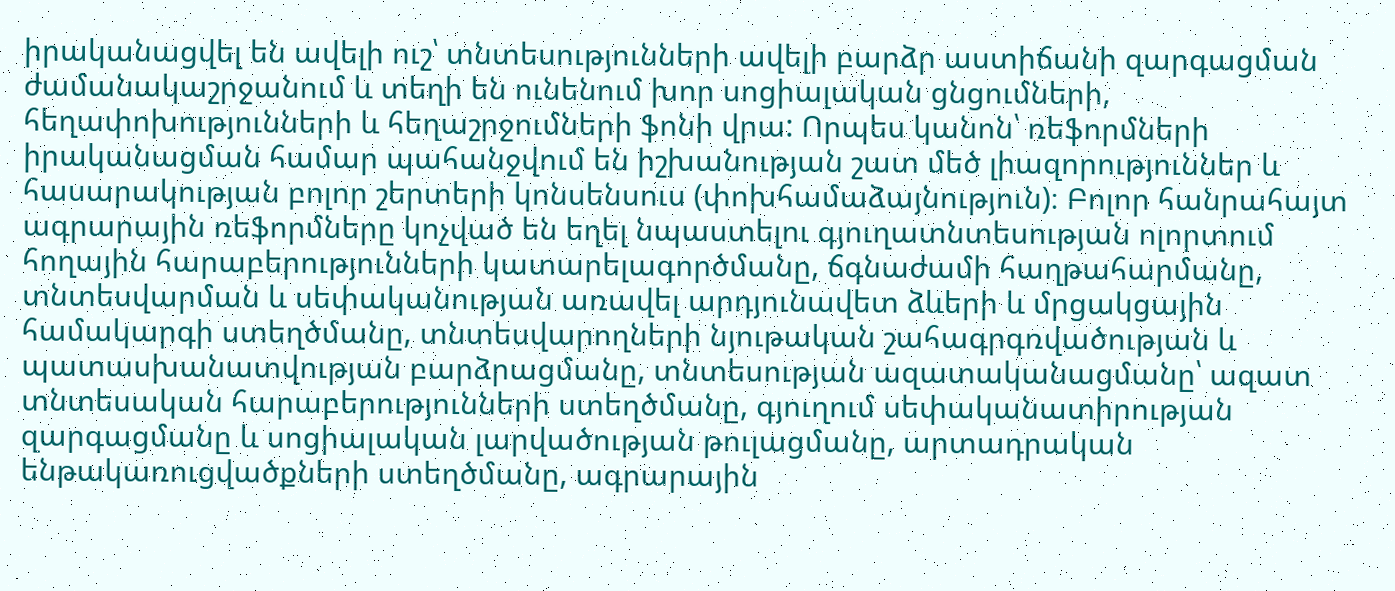իրականացվել են ավելի ուշ՝ տնտեսությունների ավելի բարձր աստիճանի զարգացման ժամանակաշրջանում և տեղի են ունենում խոր սոցիալական ցնցումների, հեղափոխությունների և հեղաշրջումների ֆոնի վրա: Որպես կանոն՝ ռեֆորմների իրականացման համար պահանջվում են իշխանության շատ մեծ լիազորություններ և հասարակության բոլոր շերտերի կոնսենսուս (փոխհամաձայնություն)։ Բոլոր հանրահայտ ագրարային ռեֆորմները կոչված են եղել նպաստելու գյուղատնտեսության ոլորտում հողային հարաբերությունների կատարելագործմանը, ճգնաժամի հաղթահարմանը, տնտեսվարման և սեփականության առավել արդյունավետ ձևերի և մրցակցային համակարգի ստեղծմանը, տնտեսվարողների նյութական շահագրգռվածության և պատասխանատվության բարձրացմանը, տնտեսության ազատականացմանը՝ ազատ տնտեսական հարաբերությունների ստեղծմանը, գյուղում սեփականատիրության զարգացմանը և սոցիալական լարվածության թուլացմանը, արտադրական ենթակառուցվածքների ստեղծմանը, ագրարային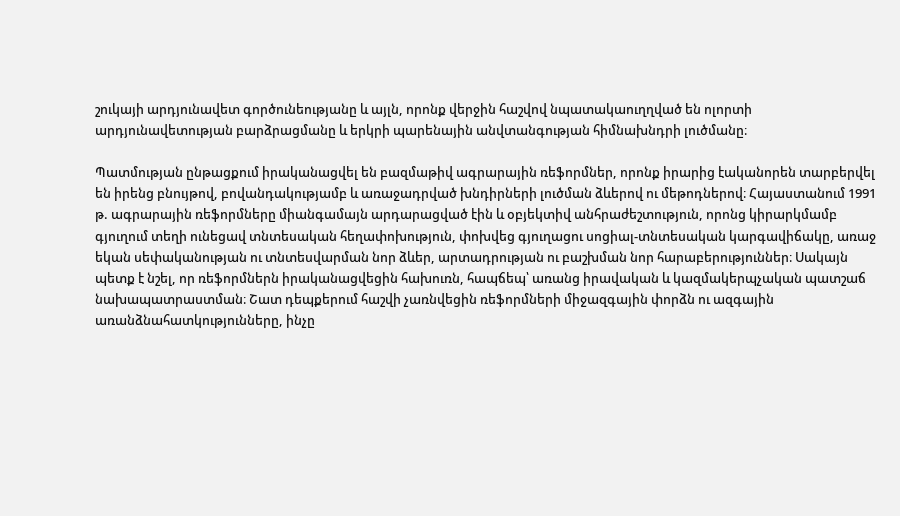շուկայի արդյունավետ գործունեությանը և այլն, որոնք վերջին հաշվով նպատակաուղղված են ոլորտի արդյունավետության բարձրացմանը և երկրի պարենային անվտանգության հիմնախնդրի լուծմանը։

Պատմության ընթացքում իրականացվել են բազմաթիվ ագրարային ռեֆորմներ, որոնք իրարից էականորեն տարբերվել են իրենց բնույթով, բովանդակությամբ և առաջադրված խնդիրների լուծման ձևերով ու մեթոդներով։ Հայաստանում 1991 թ. ագրարային ռեֆորմները միանգամայն արդարացված էին և օբյեկտիվ անհրաժեշտություն, որոնց կիրարկմամբ գյուղում տեղի ունեցավ տնտեսական հեղափոխություն, փոխվեց գյուղացու սոցիալ-տնտեսական կարգավիճակը, առաջ եկան սեփականության ու տնտեսվարման նոր ձևեր, արտադրության ու բաշխման նոր հարաբերություններ։ Սակայն պետք է նշել, որ ռեֆորմներն իրականացվեցին հախուռն, հապճեպ՝ առանց իրավական և կազմակերպչական պատշաճ նախապատրաստման։ Շատ դեպքերում հաշվի չառնվեցին ռեֆորմների միջազգային փորձն ու ազգային առանձնահատկությունները, ինչը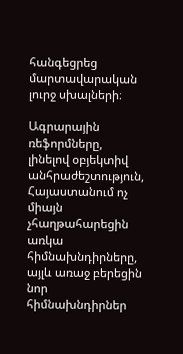հանգեցրեց մարտավարական լուրջ սխալների։

Ագրարային ռեֆորմները, լինելով օբյեկտիվ անհրաժեշտություն, Հայաստանում ոչ միայն չհաղթահարեցին առկա հիմնախնդիրները, այլև առաջ բերեցին նոր հիմնախնդիրներ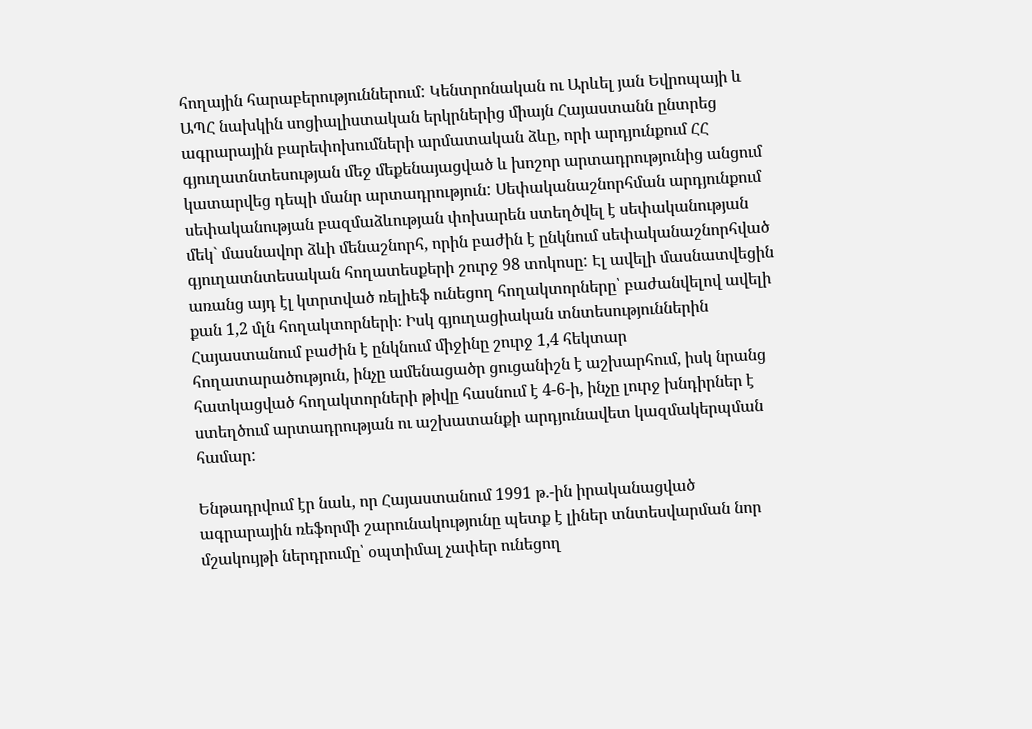հողային հարաբերություններում: Կենտրոնական ու Արևել յան Եվրոպայի և ԱՊՀ նախկին սոցիալիստական երկրներից միայն Հայաստանն ընտրեց ագրարային բարեփոխումների արմատական ձևը, որի արդյունքում ՀՀ գյուղատնտեսության մեջ մեքենայացված և խոշոր արտադրությունից անցում կատարվեց դեպի մանր արտադրություն: Սեփականաշնորհման արդյունքում սեփականության բազմաձևության փոխարեն ստեղծվել է սեփականության մեկ` մասնավոր ձևի մենաշնորհ, որին բաժին է ընկնում սեփականաշնորհված գյուղատնտեսական հողատեսքերի շուրջ 98 տոկոսը: Էլ ավելի մասնատվեցին առանց այդ էլ կտրտված ռելիեֆ ունեցող հողակտորները՝ բաժանվելով ավելի քան 1,2 մլն հողակտորների։ Իսկ գյուղացիական տնտեսություններին Հայաստանում բաժին է ընկնում միջինը շուրջ 1,4 հեկտար հողատարածություն, ինչը ամենացածր ցուցանիշն է աշխարհում, իսկ նրանց հատկացված հողակտորների թիվը հասնում է 4-6-ի, ինչը լուրջ խնդիրներ է ստեղծում արտադրության ու աշխատանքի արդյունավետ կազմակերպման համար:

Ենթադրվում էր նաև, որ Հայաստանում 1991 թ.-ին իրականացված ագրարային ռեֆորմի շարունակությունը պետք է լիներ տնտեսվարման նոր մշակույթի ներդրումը՝ օպտիմալ չափեր ունեցող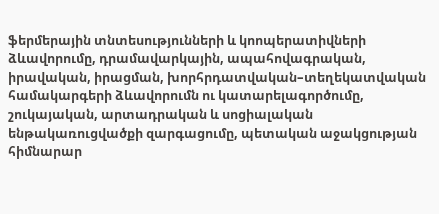ֆերմերային տնտեսությունների և կոոպերատիվների ձևավորումը, դրամավարկային, ապահովագրական, իրավական, իրացման, խորհրդատվական–տեղեկատվական համակարգերի ձևավորումն ու կատարելագործումը, շուկայական, արտադրական և սոցիալական ենթակառուցվածքի զարգացումը, պետական աջակցության հիմնարար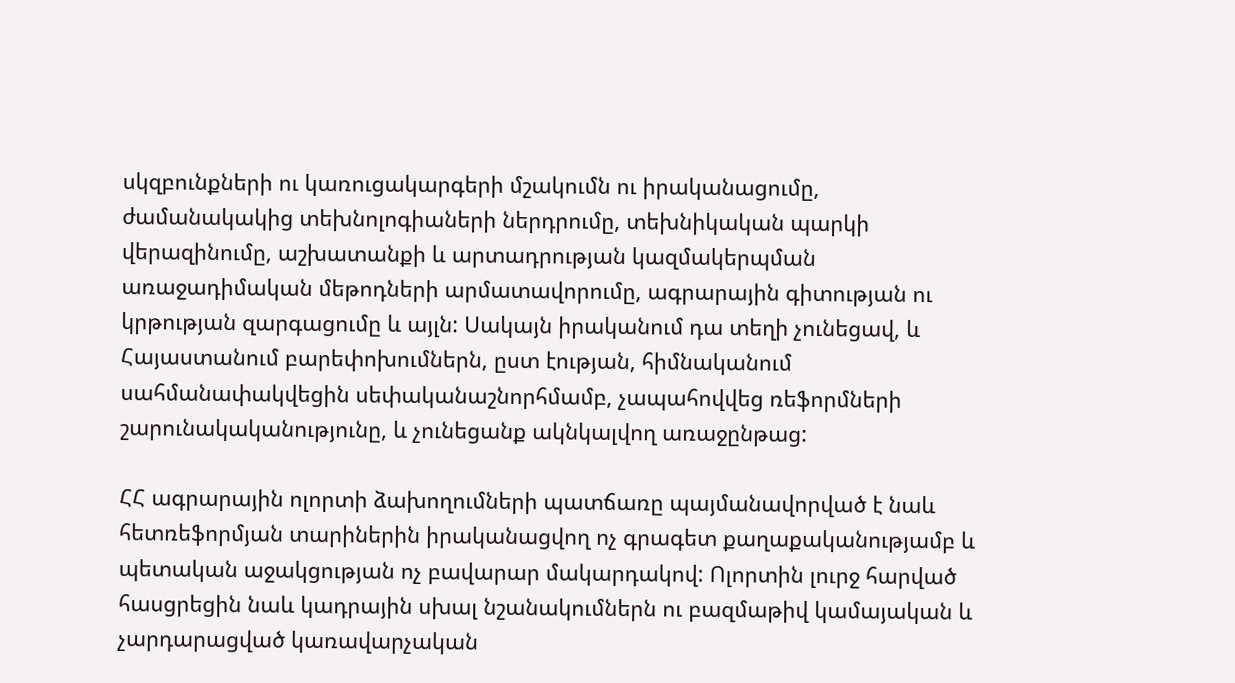սկզբունքների ու կառուցակարգերի մշակումն ու իրականացումը, ժամանակակից տեխնոլոգիաների ներդրումը, տեխնիկական պարկի վերազինումը, աշխատանքի և արտադրության կազմակերպման առաջադիմական մեթոդների արմատավորումը, ագրարային գիտության ու կրթության զարգացումը և այլն: Սակայն իրականում դա տեղի չունեցավ, և Հայաստանում բարեփոխումներն, ըստ էության, հիմնականում սահմանափակվեցին սեփականաշնորհմամբ, չապահովվեց ռեֆորմների շարունակականությունը, և չունեցանք ակնկալվող առաջընթաց:

ՀՀ ագրարային ոլորտի ձախողումների պատճառը պայմանավորված է նաև հետռեֆորմյան տարիներին իրականացվող ոչ գրագետ քաղաքականությամբ և պետական աջակցության ոչ բավարար մակարդակով: Ոլորտին լուրջ հարված հասցրեցին նաև կադրային սխալ նշանակումներն ու բազմաթիվ կամայական և չարդարացված կառավարչական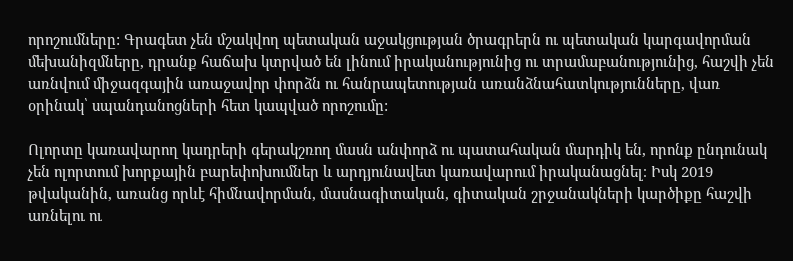որոշումները: Գրագետ չեն մշակվող պետական աջակցության ծրագրերն ու պետական կարգավորման մեխանիզմները, դրանք հաճախ կտրված են լինում իրականությունից ու տրամաբանությունից, հաշվի չեն առնվում միջազգային առաջավոր փորձն ու հանրապետության առանձնահատկությունները, վառ օրինակ՝ սպանդանոցների հետ կապված որոշումը:

Ոլորտը կառավարող կադրերի գերակշռող մասն անփորձ ու պատահական մարդիկ են, որոնք ընդունակ չեն ոլորտում խորքային բարեփոխումներ և արդյունավետ կառավարում իրականացնել։ Իսկ 2019 թվականին, առանց որևէ հիմնավորման, մասնագիտական, գիտական շրջանակների կարծիքը հաշվի առնելու ու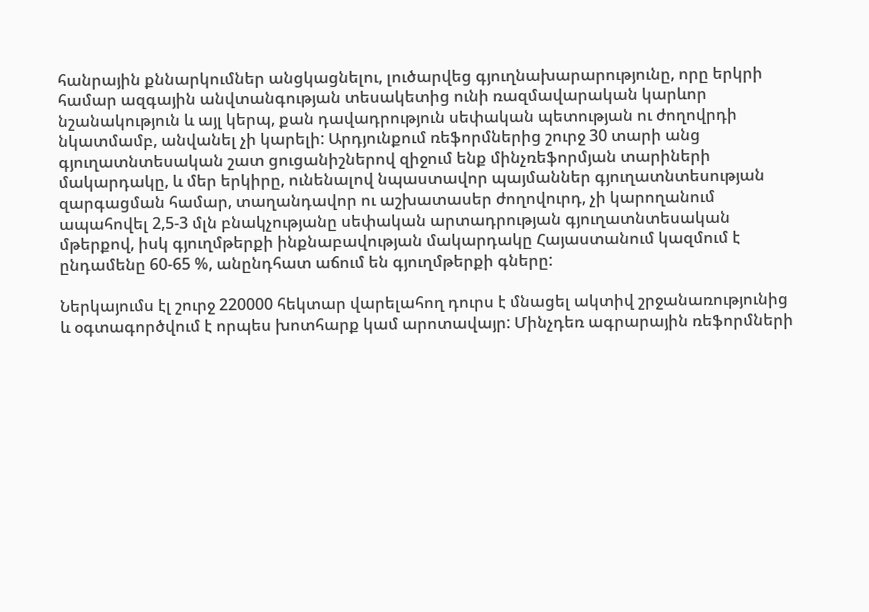հանրային քննարկումներ անցկացնելու, լուծարվեց գյուղնախարարությունը, որը երկրի համար ազգային անվտանգության տեսակետից ունի ռազմավարական կարևոր նշանակություն և այլ կերպ, քան դավադրություն սեփական պետության ու ժողովրդի նկատմամբ, անվանել չի կարելի: Արդյունքում ռեֆորմներից շուրջ 30 տարի անց գյուղատնտեսական շատ ցուցանիշներով զիջում ենք մինչռեֆորմյան տարիների մակարդակը, և մեր երկիրը, ունենալով նպաստավոր պայմաններ գյուղատնտեսության զարգացման համար, տաղանդավոր ու աշխատասեր ժողովուրդ, չի կարողանում ապահովել 2,5-3 մլն բնակչությանը սեփական արտադրության գյուղատնտեսական մթերքով, իսկ գյուղմթերքի ինքնաբավության մակարդակը Հայաստանում կազմում է ընդամենը 60-65 %, անընդհատ աճում են գյուղմթերքի գները:

Ներկայումս էլ շուրջ 220000 հեկտար վարելահող դուրս է մնացել ակտիվ շրջանառությունից և օգտագործվում է որպես խոտհարք կամ արոտավայր: Մինչդեռ ագրարային ռեֆորմների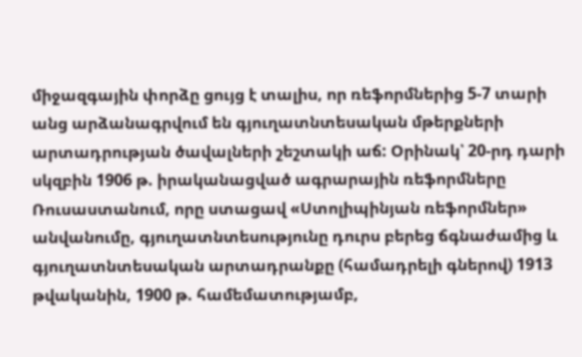միջազգային փորձը ցույց է տալիս, որ ռեֆորմներից 5-7 տարի անց արձանագրվում են գյուղատնտեսական մթերքների արտադրության ծավալների շեշտակի աճ: Օրինակ՝ 20-րդ դարի սկզբին 1906 թ. իրականացված ագրարային ռեֆորմները Ռուսաստանում, որը ստացավ «Ստոլիպինյան ռեֆորմներ» անվանումը, գյուղատնտեսությունը դուրս բերեց ճգնաժամից և գյուղատնտեսական արտադրանքը (համադրելի գներով) 1913 թվականին, 1900 թ. համեմատությամբ,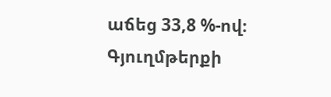աճեց 33,8 %-ով։ Գյուղմթերքի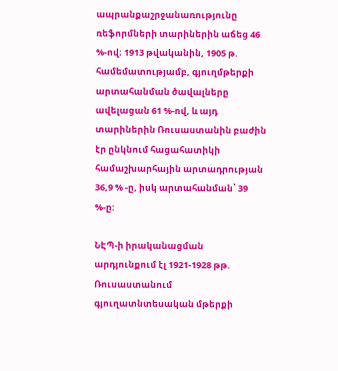ապրանքաշրջանառությունը ռեֆորմների տարիներին աճեց 46 %-ով։ 1913 թվականին, 1905 թ. համեմատությամբ, գյուղմթերքի արտահանման ծավալները ավելացան 61 %-ով, և այդ տարիներին Ռուսաստանին բաժին էր ընկնում հացահատիկի համաշխարհային արտադրության 36,9 % -ը, իսկ արտահանման՝ 39 %-ը:

ՆԷՊ-ի իրականացման արդյունքում էլ 1921-1928 թթ. Ռուսաստանում գյուղատնտեսական մթերքի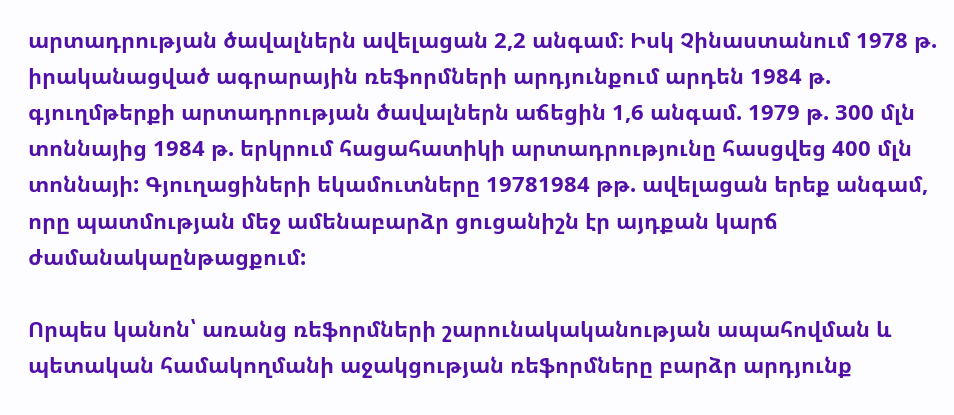արտադրության ծավալներն ավելացան 2,2 անգամ։ Իսկ Չինաստանում 1978 թ. իրականացված ագրարային ռեֆորմների արդյունքում արդեն 1984 թ. գյուղմթերքի արտադրության ծավալներն աճեցին 1,6 անգամ. 1979 թ. 300 մլն տոննայից 1984 թ. երկրում հացահատիկի արտադրությունը հասցվեց 400 մլն տոննայի: Գյուղացիների եկամուտները 19781984 թթ. ավելացան երեք անգամ, որը պատմության մեջ ամենաբարձր ցուցանիշն էր այդքան կարճ ժամանակաընթացքում:

Որպես կանոն՝ առանց ռեֆորմների շարունակականության ապահովման և պետական համակողմանի աջակցության ռեֆորմները բարձր արդյունք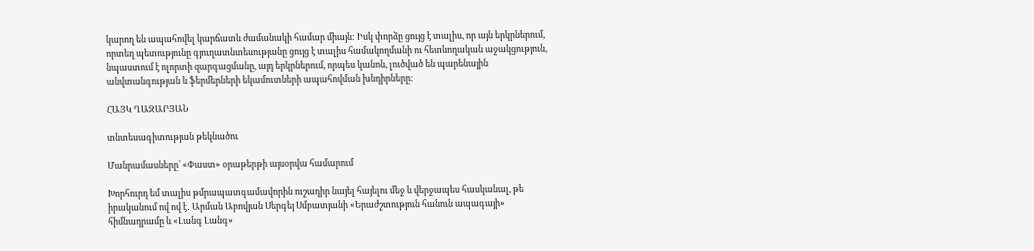կարող են ապահովել կարճատև ժամանակի համար միայն: Իսկ փորձը ցույց է տալիս, որ այն երկրներում, որտեղ պետությունը գյուղատնտեսությանը ցույց է տալիս համակողմանի ու հետևողական աջակցություն, նպաստում է ոլորտի զարգացմանը, այդ երկրներում, որպես կանոն, լուծված են պարենային անվտանգության և ֆերմերների եկամուտների ապահովման խնդիրները:

ՀԱՅԿ ՂԱԶԱՐՅԱՆ

տնտեսագիտության թեկնածու

Մանրամասները՝ «Փաստ» օրաթերթի այսօրվա համարում

Խորհուրդ եմ տալիս թմրապատգամավորին ուշադիր նայել հայելու մեջ և վերջապես հասկանալ, թե իրականում ով ով է․ Արման Աբովյան Սերգեյ Սմբատյանի «Երաժշտություն հանուն ապագայի» հիմնադրամը և «Լանգ Լանգ»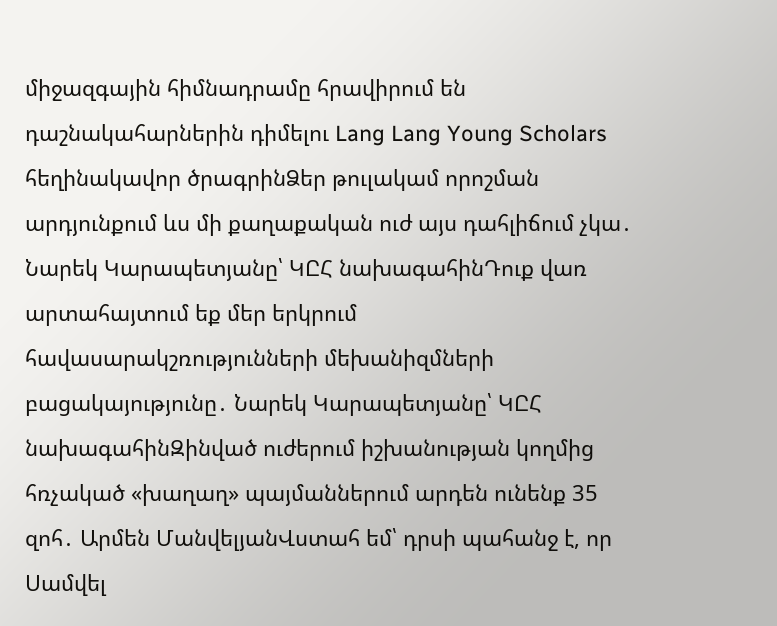միջազգային հիմնադրամը հրավիրում են դաշնակահարներին դիմելու Lang Lang Young Scholars հեղինակավոր ծրագրինՁեր թուլակամ որոշման արդյունքում ևս մի քաղաքական ուժ այս դահլիճում չկա․ Նարեկ Կարապետյանը՝ ԿԸՀ նախագահինԴուք վառ արտահայտում եք մեր երկրում հավասարակշռությունների մեխանիզմների բացակայությունը․ Նարեկ Կարապետյանը՝ ԿԸՀ նախագահինԶինված ուժերում իշխանության կողմից հռչակած «խաղաղ» պայմաններում արդեն ունենք 35 զոհ․ Արմեն ՄանվելյանՎստահ եմ՝ դրսի պահանջ է, որ Սամվել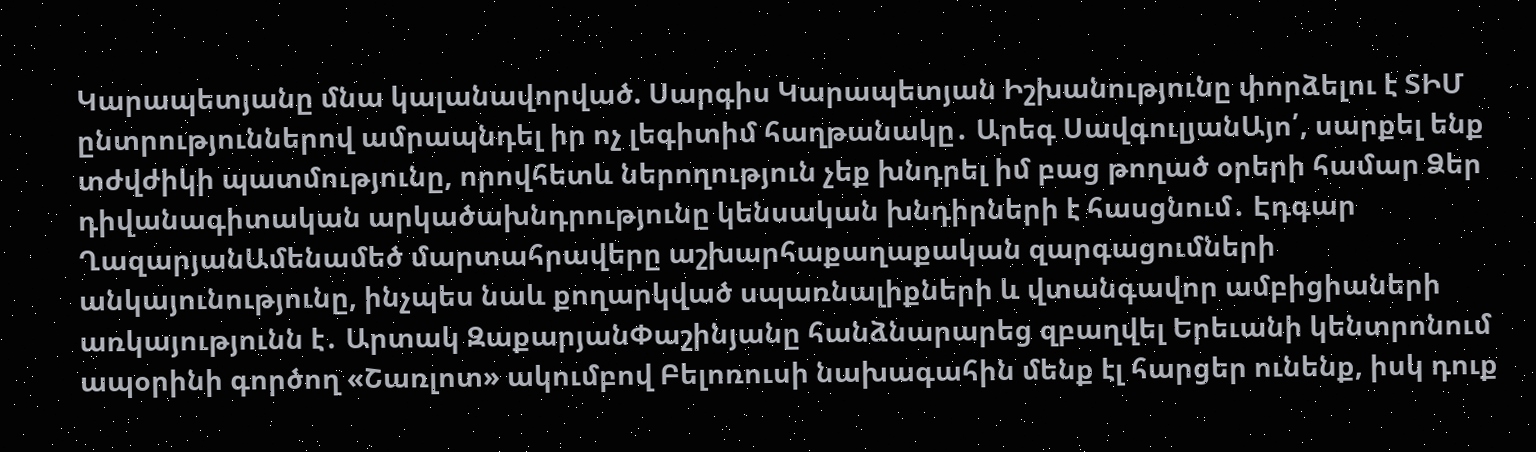Կարապետյանը մնա կալանավորված. Սարգիս Կարապետյան Իշխանությունը փորձելու է ՏԻՄ ընտրություններով ամրապնդել իր ոչ լեգիտիմ հաղթանակը․ Արեգ ՍավգուլյանԱյո՛, սարքել ենք տժվժիկի պատմությունը, որովհետև ներողություն չեք խնդրել իմ բաց թողած օրերի համար Ձեր դիվանագիտական արկածախնդրությունը կենսական խնդիրների է հասցնում․ Էդգար ՂազարյանԱմենամեծ մարտահրավերը աշխարհաքաղաքական զարգացումների անկայունությունը, ինչպես նաև քողարկված սպառնալիքների և վտանգավոր ամբիցիաների առկայությունն է․ Արտակ ԶաքարյանՓաշինյանը հանձնարարեց զբաղվել Երեւանի կենտրոնում ապօրինի գործող «Շառլոտ» ակումբով Բելոռուսի նախագահին մենք էլ հարցեր ունենք, իսկ դուք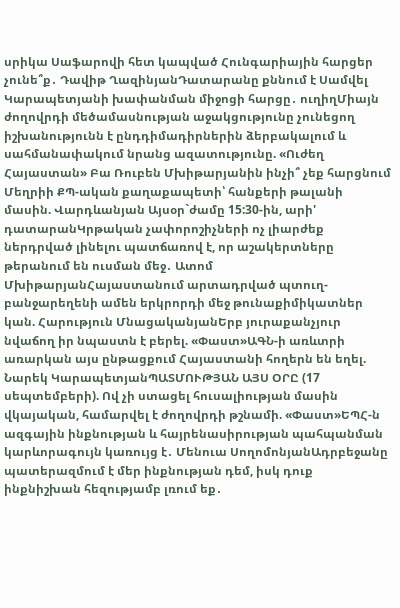սրիկա Սաֆարովի հետ կապված Հունգարիային հարցեր չունե՞ք․ Դավիթ ՂազինյանԴատարանը քննում է Սամվել Կարապետյանի խափանման միջոցի հարցը․ ուղիղՄիայն ժողովրդի մեծամասնության աջակցությունը չունեցող իշխանությունն է ընդդիմադիրներին ձերբակալում և սահմանափակում նրանց ազատությունը. «Ուժեղ Հայաստան» Բա Ռուբեն Մխիթարյանին ինչի՞ չեք հարցնում Մեղրիի ՔՊ-ական քաղաքապետի՝ հանքերի թալանի մասին. Վարդևանյան Այսօր`ժամը 15:30-ին, արի' դատարանԿրթական չափորոշիչների ոչ լիարժեք ներդրված լինելու պատճառով է, որ աշակերտները թերանում են ուսման մեջ․ Ատոմ ՄխիթարյանՀայաստանում արտադրված պտուղ-բանջարեղենի ամեն երկրորդի մեջ թունաքիմիկատներ կան. Հարություն ՄնացականյանԵրբ յուրաքանչյուր նվաճող իր նպաստն է բերել. «Փաստ»ԱԳՆ-ի առևտրի առարկան այս ընթացքում Հայաստանի հողերն են եղել. Նարեկ ԿարապետյանՊԱՏՄՈՒԹՅԱՆ ԱՅՍ ՕՐԸ (17 սեպտեմբերի). Ով չի ստացել հուսալիության մասին վկայական, համարվել է ժողովրդի թշնամի. «Փաստ»ԵՊՀ-ն ազգային ինքնության և հայրենասիրության պահպանման կարևորագույն կառույց է․ Մենուա ՍողոմոնյանԱդրբեջանը պատերազմում է մեր ինքնության դեմ, իսկ դուք ինքնիշխան հեզությամբ լռում եք․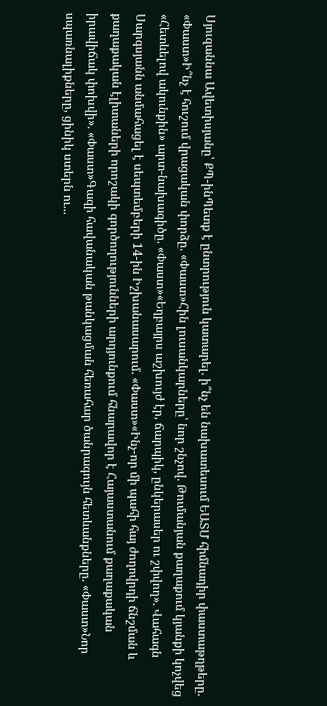Սյուզաննա Ավետիսյանը՝ ՔՊ-ինՊետք է ընտրություն կատարել. ի՞նչ են նախատեսում ԵԱՏՄ հիմնադիր փաստաթղթերը. «Փաստ»Ի՞նչ է հուշում վրացական փորձը. «Փաստ»Հին լուսանկարները՝ նոր շնչով. Թումանյան քաղաքում կյանքի կոչվեց «Հետևելով ակունքին» արտ-նախագիծը. «Փաստ»«Եղբայրս աշխույժ էր, ճարպիկ, ընկերասեր ու շփվող». Վահագն Սարգսյանն անմահացել է սեպտեմբերի 14-ին Իշխանասարում. «Փաստ»«Ինչ-որ մի պահի հայ ժողովրդի ճնշման և քաղաքական էլիտաների որոշակի գործողությունների արդյունքում հնարավոր է Հայաստանում քաղաքական իրավիճակ փոխվի». «Փաստ»Գազի հավանական թանկացման հեռահար ծանրագույն հետևանքները. «Փաստ»Նոր սպառնալիքները, ցինիկ ստերն ու...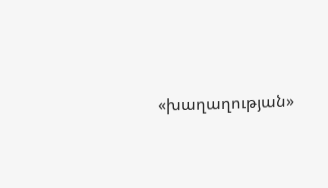«խաղաղության»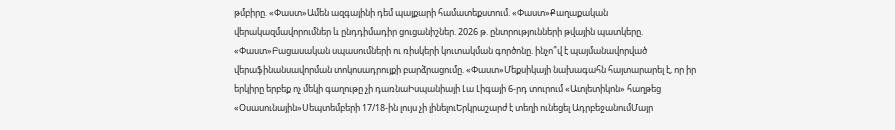թմբիրը. «Փաստ»Ամեն ազգայինի դեմ պայքարի համատեքստում. «Փաստ»Քաղաքական վերակազմավորումներ և ընդդիմադիր ցուցանիշներ. 2026 թ. ընտրությունների թվային պատկերը. «Փաստ»Բացասական սպասումների ու ռիսկերի կուտակման գործոնը. ինչո՞վ է պայմանավորված վերաֆինանսավորման տոկոսադրույքի բարձրացումը. «Փաստ»Մեքսիկայի նախագահն հայտարարել է, որ իր երկիրը երբեք ոչ մեկի գաղութը չի դառնաԻսպանիայի Լա Լիգայի 6-րդ տուրում «Ատլետիկոն» հաղթեց «Օսասունային»Սեպտեմբերի 17/18-ին լույս չի լինելուԵրկրաշարժ է տեղի ունեցել ԱդրբեջանումՄայր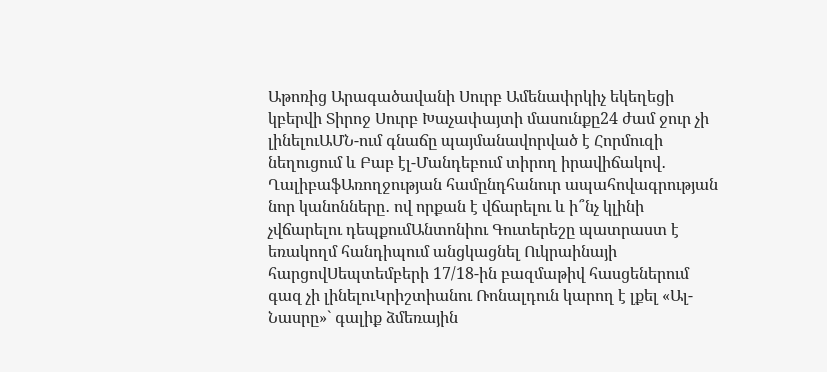Աթոռից Արագածավանի Սուրբ Ամենափրկիչ եկեղեցի կբերվի Տիրոջ Սուրբ Խաչափայտի մասունքը24 ժամ ջուր չի լինելուԱՄՆ-ում գնաճը պայմանավորված է Հորմուզի նեղուցում և Բաբ էլ-Մանդեբում տիրող իրավիճակով․ ՂալիբաֆԱռողջության համընդհանուր ապահովագրության նոր կանոնները․ ով որքան է վճարելու և ի՞նչ կլինի չվճարելու դեպքումԱնտոնիու Գուտերեշը պատրաստ է եռակողմ հանդիպում անցկացնել Ուկրաինայի հարցովՍեպտեմբերի 17/18-ին բազմաթիվ հասցեներում գազ չի լինելուԿրիշտիանու Ռոնալդուն կարող է լքել «Ալ-Նասրը»` գալիք ձմեռային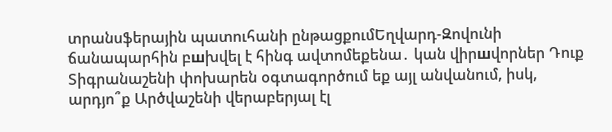տրանսֆերային պատուհանի ընթացքումԵղվարդ-Զովունի ճանապարհին բшխվել է հինգ ավտոմեքենա․ կան վիրшվորներ Դուք Տիգրանաշենի փոխարեն օգտագործում եք այլ անվանում, իսկ, արդյո՞ք Արծվաշենի վերաբերյալ էլ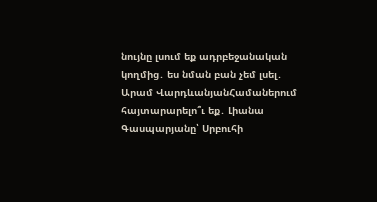նույնը լսում եք ադրբեջանական կողմից․ ես նման բան չեմ լսել․ Արամ ՎարդևանյանՀամաներում հայտարարելո՞ւ եք․ Լիանա Գասպարյանը՝ Սրբուհի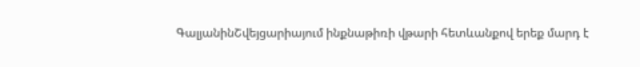ԳալյանինՇվեյցարիայում ինքնաթիռի վթարի հետևանքով երեք մարդ է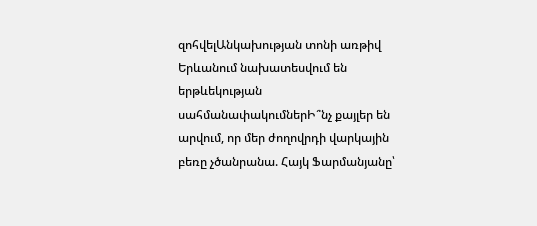զոհվելԱնկախության տոնի առթիվ Երևանում նախատեսվում են երթևեկության սահմանափակումներԻ՞նչ քայլեր են արվում, որ մեր ժողովրդի վարկային բեռը չծանրանա. Հայկ Ֆարմանյանը՝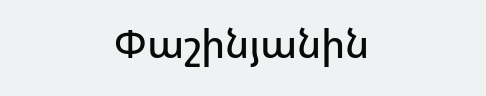Փաշինյանին